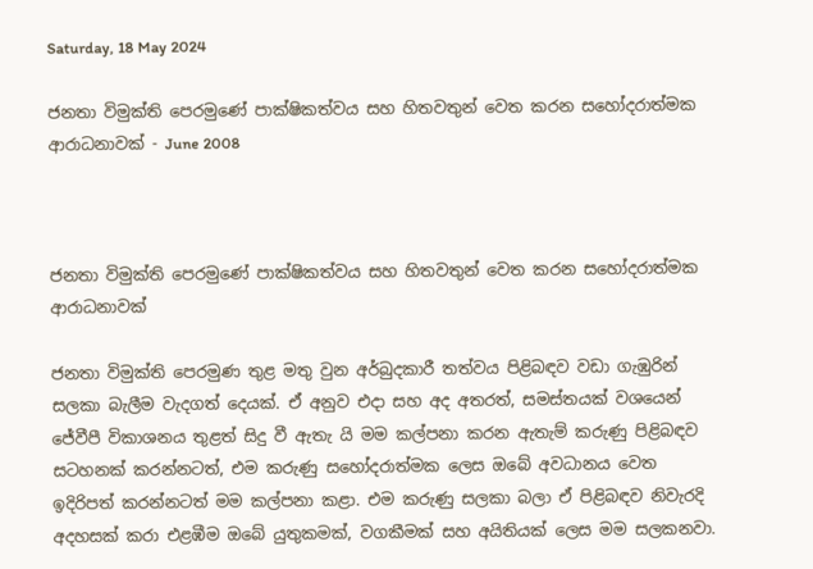Saturday, 18 May 2024

ජනතා විමුක්ති පෙරමුණේ පාක්ෂිකත්වය සහ හිතවතුන් වෙත කරන සහෝදරාත්මක ආරාධනාවක් - June 2008



ජනතා විමුක්ති පෙරමුණේ පාක්ෂිකත්වය සහ හිතවතුන් වෙත කරන සහෝදරාත්මක ආරාධනාවක්

ජනතා විමුක්ති පෙරමුණ තුළ මතු වුන අර්බුදකාරී තත්වය පිළිබඳව වඩා ගැඹුරින් සලකා බැලීම වැදගත් දෙයක්. ඒ අනුව එදා සහ අද අතරත්, සමස්තයක් වශයෙන් ජේවීපී විකාශනය තුළත් සිදු වී ඇතැ යි මම කල්පනා කරන ඇතැම් කරුණු පිළිබඳව සටහනක් කරන්නටත්, එම කරුණු සහෝදරාත්මක ලෙස ඔබේ අවධානය වෙත ඉදිරිපත් කරන්නටත් මම කල්පනා කළා. එම කරුණු සලකා බලා ඒ පිළිබඳව නිවැරදි අදහසක් කරා එළඹීම ඔබේ යුතුකමක්, වගකීමක් සහ අයිතියක් ලෙස මම සලකනවා.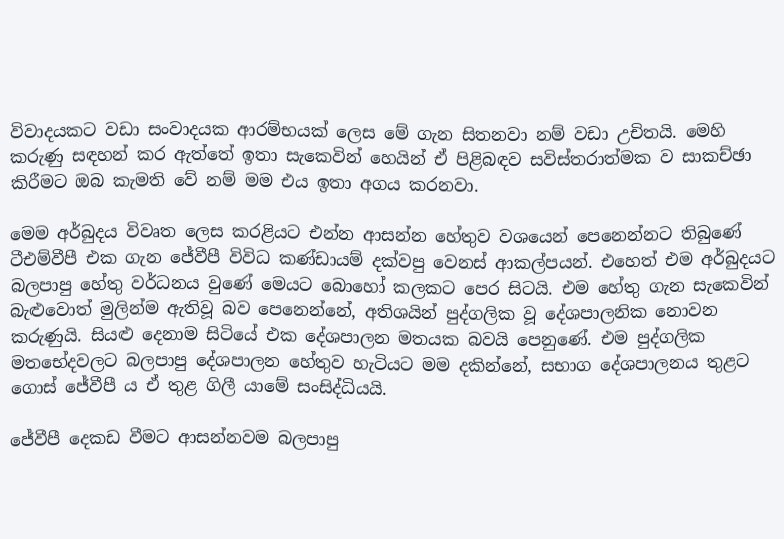විවාදයකට වඩා සංවාදයක ආරම්භයක් ලෙස මේ ගැන සිතනවා නම් වඩා උචිතයි. මෙහි කරුණු සඳහන් කර ඇත්තේ ඉතා සැකෙවින් හෙයින් ඒ පිළිබඳව සවිස්තරාත්මක ව සාකච්ඡා කිරීමට ඔබ කැමති වේ නම් මම එය ඉතා අගය කරනවා.

මෙම අර්බුදය විවෘත ලෙස කරළියට එන්න ආසන්න හේතුව වශයෙන් පෙනෙන්නට තිබුණේ ටීඑම්වීපී එක ගැන ජේවීපී විවිධ කණ්ඩායම් දක්වපු වෙනස් ආකල්පයන්. එහෙත් එම අර්බුදයට බලපාපු හේතු වර්ධනය වුණේ මෙයට බොහෝ කලකට පෙර සිටයි. එම හේතු ගැන සැකෙවින් බැළුවොත් මුලින්ම ඇතිවූ බව පෙනෙන්නේ, අතිශයින් පුද්ගලික වූ දේශපාලනික නොවන කරුණුයි. සියළු දෙනාම සිටියේ එක දේශපාලන මතයක බවයි පෙනුණේ. එම පුද්ගලික මතභේදවලට බලපාපු දේශපාලන හේතුව හැටියට මම දකින්නේ, සභාග දේශපාලනය තුළට ගොස් ජේවීපී ය ඒ තුළ ගිලී යාමේ සංසිද්ධියයි.

ජේවීපී දෙකඩ වීමට ආසන්නවම බලපාපු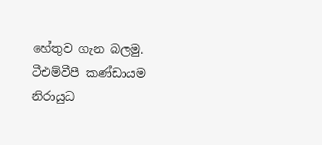හේතුව ගැන බලමු. ටීඑම්වීපී කණ්ඩායම නිරායුධ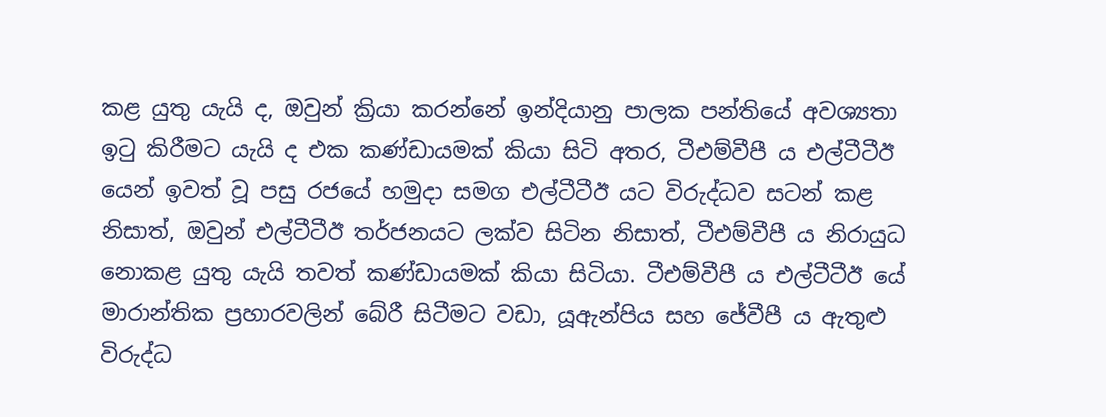කළ යුතු යැයි ද, ඔවුන් ක්‍රියා කරන්නේ ඉන්දියානු පාලක පන්තියේ අවශ්‍යතා ඉටු කිරීමට යැයි ද එක කණ්ඩායමක් කියා සිටි අතර, ටීඑම්වීපී ය එල්ටීටීඊ යෙන් ඉවත් වූ පසු රජයේ හමුදා සමග එල්ටීටීඊ යට විරුද්ධව සටන් කළ නිසාත්, ඔවුන් එල්ටීටීඊ තර්ජනයට ලක්ව සිටින නිසාත්, ටීඑම්වීපී ය නිරායුධ නොකළ යුතු යැයි තවත් කණ්ඩායමක් කියා සිටියා. ටීඑම්වීපී ය එල්ටීටීඊ යේ මාරාන්තික ප්‍රහාරවලින් බේරී සිටීමට වඩා, යූඇන්පිය සහ ජේවීපී ය ඇතුළු විරුද්ධ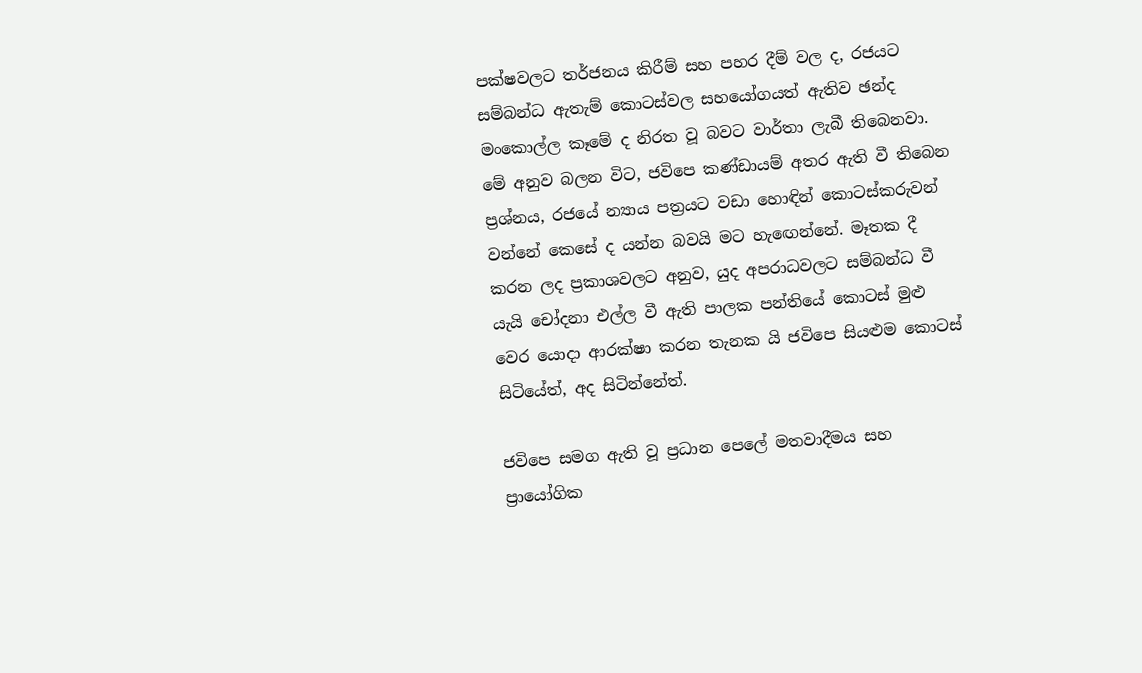පක්ෂවලට තර්ජනය කිරීම් සහ පහර දීම් වල ද, රජයට සම්බන්ධ ඇතැම් කොටස්වල සහයෝගයත් ඇතිව ඡන්ද මංකොල්ල කෑමේ ද නිරත වූ බවට වාර්තා ලැබී තිබෙනවා. මේ අනුව බලන විට, ජවිපෙ කණ්ඩායම් අතර ඇති වී තිබෙන ප්‍රශ්නය, රජයේ න්‍යාය පත්‍රයට වඩා හොඳින් කොටස්කරුවන් වන්නේ කෙසේ ද යන්න බවයි මට හැඟෙන්නේ. මෑතක දී කරන ලද ප්‍රකාශවලට අනුව, යුද අපරාධවලට සම්බන්ධ වී යැයි චෝදනා එල්ල වී ඇති පාලක පන්තියේ කොටස් මුළු වෙර යොදා ආරක්ෂා කරන තැනක යි ජවිපෙ සියළුම කොටස් සිටියේත්, අද සිටින්නේත්.

ජවිපෙ සමග ඇති වූ ප්‍රධාන පෙලේ මතවාදීමය සහ ප්‍රායෝගික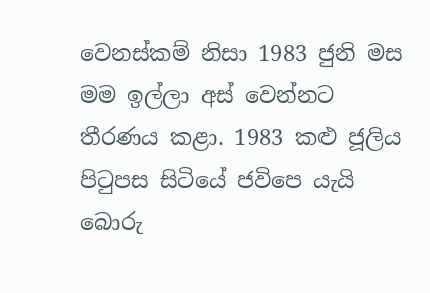වෙනස්කම් නිසා 1983 ජුනි මස මම ඉල්ලා අස් වෙන්නට තීරණය කළා. 1983 කළු ජූලිය පිටුපස සිටියේ ජවිපෙ යැයි බොරු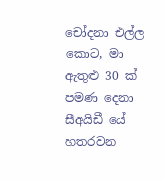චෝදනා එල්ල කොට, මා ඇතුළු 30 ක් පමණ දෙනා සීඅයිඩී යේ හතරවන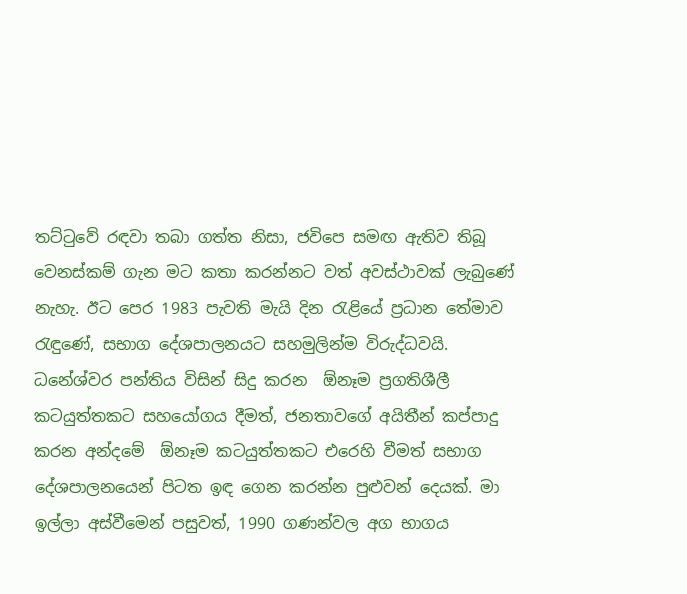තට්ටුවේ රඳවා තබා ගත්ත නිසා, ජවිපෙ සමඟ ඇතිව තිබූ වෙනස්කම් ගැන මට කතා කරන්නට වත් අවස්ථාවක් ලැබුණේ නැහැ. ඊට පෙර 1983 පැවති මැයි දින රැළියේ ප්‍රධාන තේමාව රැඳුණේ, සභාග දේශපාලනයට සහමුලින්ම විරුද්ධවයි. ධනේශ්වර පන්තිය විසින් සිදු කරන  ඕනෑම ප්‍රගතිශීලී කටයුත්තකට සහයෝගය දීමත්, ජනතාවගේ අයිතීන් කප්පාදු කරන අන්දමේ  ඕනෑම කටයුත්තකට එරෙහි වීමත් සභාග දේශපාලනයෙන් පිටත ඉඳ ගෙන කරන්න පුළුවන් දෙයක්. මා ඉල්ලා අස්වීමෙන් පසුවත්, 1990 ගණන්වල අග භාගය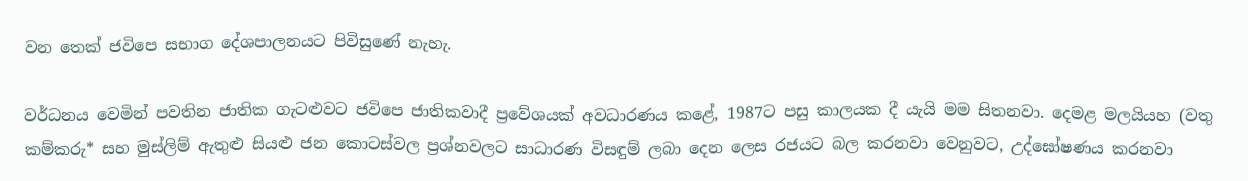වන තෙක් ජවිපෙ සභාග දේශපාලනයට පිවිසුණේ නැහැ.

වර්ධනය වෙමින් පවතින ජාතික ගැට‍ළුවට ජවිපෙ ජාතිකවාදී ප්‍රවේශයක් අවධාරණය කළේ, 1987ට පසු කාලයක දී යැයි මම සිතනවා. දෙමළ මලයියහ (වතු කම්කරු* සහ මුස්ලිම් ඇතුළු සියළු ජන කොටස්වල ප්‍රශ්නවලට සාධාරණ විසඳුම් ලබා දෙන ලෙස රජයට බල කරනවා වෙනුවට, උද්ඝෝෂණය කරනවා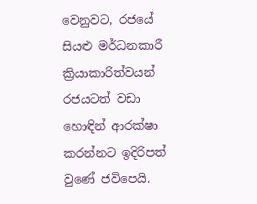වෙනුවට, රජයේ සියළු මර්ධනකාරී ක්‍රියාකාරිත්වයන් රජයටත් වඩා හොඳින් ආරක්ෂා කරන්නට ඉදිරිපත් වුණේ ජවිපෙයි.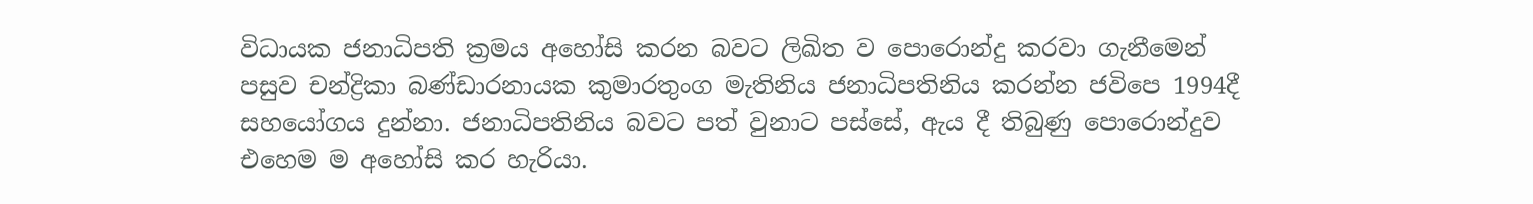විධායක ජනාධිපති ක්‍රමය අහෝසි කරන බවට ලිඛිත ව පොරොන්දු කරවා ගැනීමෙන් පසුව චන්ද්‍රිකා බණ්ඩාරනායක කුමාරතුංග මැතිනිය ජනාධිපතිනිය කරන්න ජවිපෙ 1994දී සහයෝගය දුන්නා. ජනාධිපතිනිය බවට පත් වුනාට පස්සේ, ඇය දී තිබුණු පොරොන්දුව එහෙම ම අහෝසි කර හැරියා.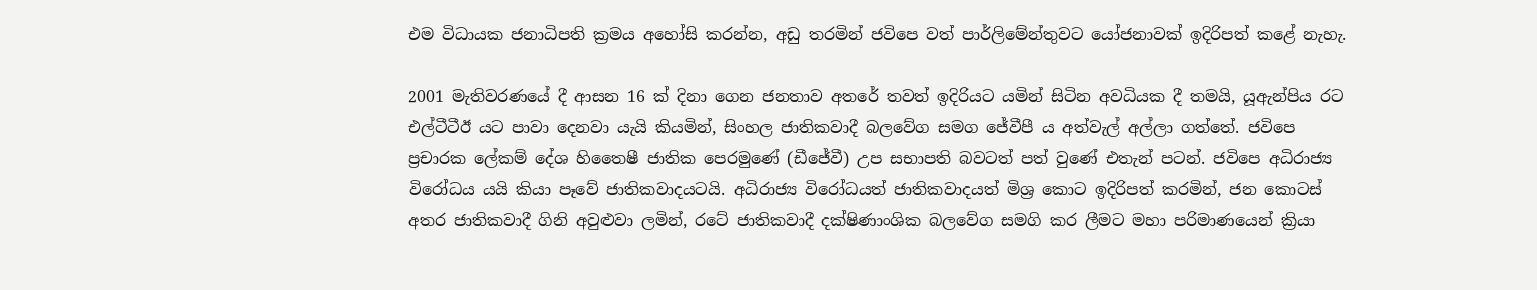එම විධායක ජනාධිපති ක්‍රමය අහෝසි කරන්න, අඩු තරමින් ජවිපෙ වත් පාර්ලිමේන්තුවට යෝජනාවක් ඉදිරිපත් කළේ නැහැ.

2001 මැතිවරණයේ දී ආසන 16 ක් දිනා ගෙන ජනතාව අතරේ තවත් ඉදිරියට යමින් සිටින අවධියක දී තමයි, යූඇන්පිය රට එල්ටීටීඊ යට පාවා දෙනවා යැයි කියමින්, සිංහල ජාතිකවාදී බලවේග සමග ජේවීපී ය අත්වැල් අල්ලා ගත්තේ. ජවිපෙ ප්‍රචාරක ලේකම් දේශ හිතෛෂී ජාතික පෙරමුණේ (ඩීජේවී) උප සභාපති බවටත් පත් වුණේ එතැන් පටන්. ජවිපෙ අධිරාජ්‍ය විරෝධය යයි කියා පෑවේ ජාතිකවාදයටයි. අධිරාජ්‍ය විරෝධයත් ජාතිකවාදයත් මිශ්‍ර කොට ඉදිරිපත් කරමින්, ජන කොටස් අතර ජාතිකවාදී ගිනි අවුළුවා ලමින්, රටේ ජාතිකවාදී දක්ෂිණාංශික බලවේග සමගි කර ලීමට මහා පරිමාණයෙන් ක්‍රියා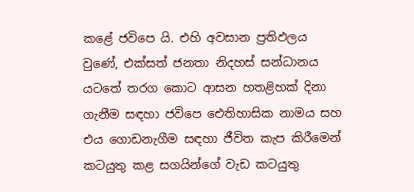කළේ ජවිපෙ යි. එහි අවසාන ප්‍රතිඵලය වුණේ, එක්සත් ජනතා නිදහස් සන්ධානය යටතේ තරග කොට ආසන හතළිහක් දිනා ගැනීම සඳහා ජවිපෙ ඓතිහාසික නාමය සහ එය ගොඩනැගීම සඳහා ජීවිත කැප කිරීමෙන් කටයුතු කළ සගයින්ගේ වැඩ කටයුතු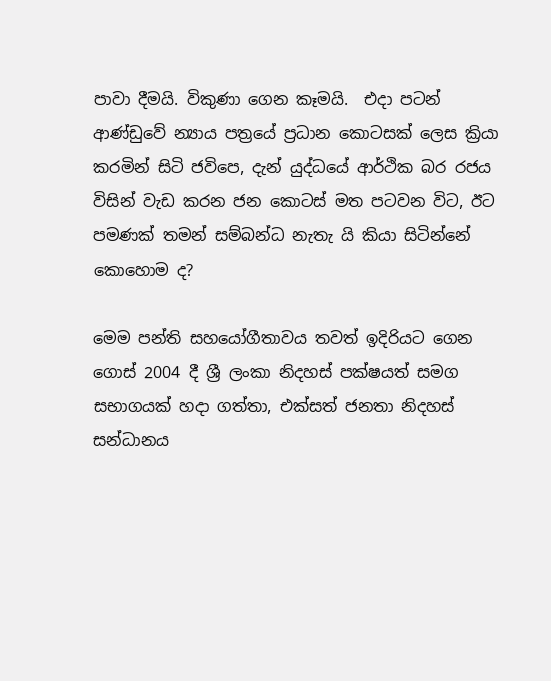පාවා දීමයි. විකුණා ගෙන කෑමයි.  එදා පටන් ආණ්ඩුවේ න්‍යාය පත්‍රයේ ප්‍රධාන කොටසක් ලෙස ක්‍රියා කරමින් සිටි ජවිපෙ, දැන් යුද්ධයේ ආර්ථික බර රජය විසින් වැඩ කරන ජන කොටස් මත පටවන විට, ඊට පමණක් තමන් සම්බන්ධ නැතැ යි කියා සිටින්නේ කොහොම ද?

මෙම පන්ති සහයෝගීතාවය තවත් ඉදිරියට ගෙන ගොස් 2004 දී ශ්‍රී ලංකා නිදහස් පක්ෂයත් සමග සභාගයක් හදා ගත්තා, එක්සත් ජනතා නිදහස් සන්ධානය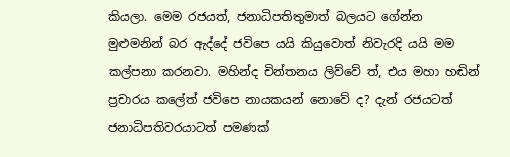කියලා. මෙම රජයත්, ජනාධිපතිතුමාත් බලයට ගේන්න මුළුමනින් බර ඇද්දේ ජවිපෙ යයි කියුවොත් නිවැරදි යයි මම කල්පනා කරනවා. මහින්ද චින්තනය ලිව්වේ ත්, එය මහා හඬින් ප්‍රචාරය කලේත් ජවිපෙ නායකයන් නොවේ ද? දැන් රජයටත් ජනාධිපතිවරයාටත් පමණක්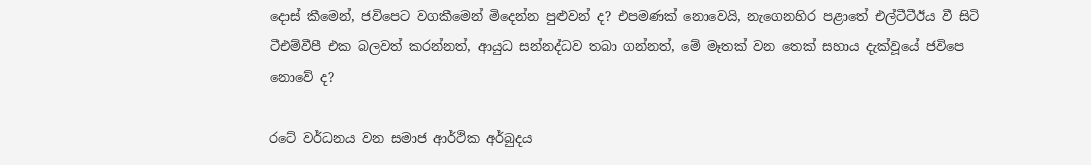දොස් කීමෙන්, ජවිපෙට වගකීමෙන් මිදෙන්න පුළුවන් ද? එපමණක් නොවෙයි, නැගෙනහිර පළාතේ එල්ටීටීඊය වී සිටි ටීඑම්වීපී එක බලවත් කරන්නත්, ආයුධ සන්නද්ධව තබා ගන්නත්, මේ මෑතක් වන තෙක් සහාය දැක්වූයේ ජවිපෙ නොවේ ද?

රටේ වර්ධනය වන සමාජ ආර්ථික අර්බුදය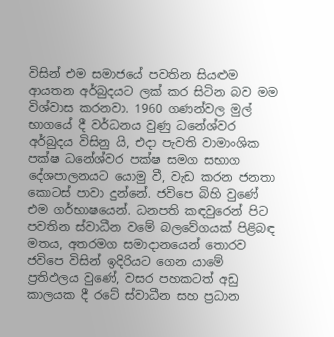විසින් එම සමාජයේ පවතින සියළුම ආයතන අර්බුදයට ලක් කර සිටින බව මම විශ්වාස කරනවා. 1960 ගණන්වල මුල් භාගයේ දී වර්ධනය වුණු ධනේශ්වර අර්බුදය විසිනු යි, එදා පැවති වාමාංශික පක්ෂ ධනේශ්වර පක්ෂ සමග සභාග දේශපාලනයට යොමු වී, වැඩ කරන ජනතා කොටස් පාවා දුන්නේ. ජවිපෙ බිහි වුණේ එම ගර්භාෂයෙන්. ධනපති කඳවුරෙන් පිට පවතින ස්වාධීන වමේ බලවේගයක් පිළිබඳ මතය, අතරමග සමාදානයෙන් තොරව ජවිපෙ විසින් ඉදිරියට ගෙන යාමේ ප්‍රතිඵලය වුණේ, වසර පහකටත් අඩු කාලයක දී රටේ ස්වාධීන සහ ප්‍රධාන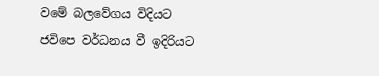වමේ බලවේගය විදියට ජවිපෙ වර්ධනය වී ඉදිරියට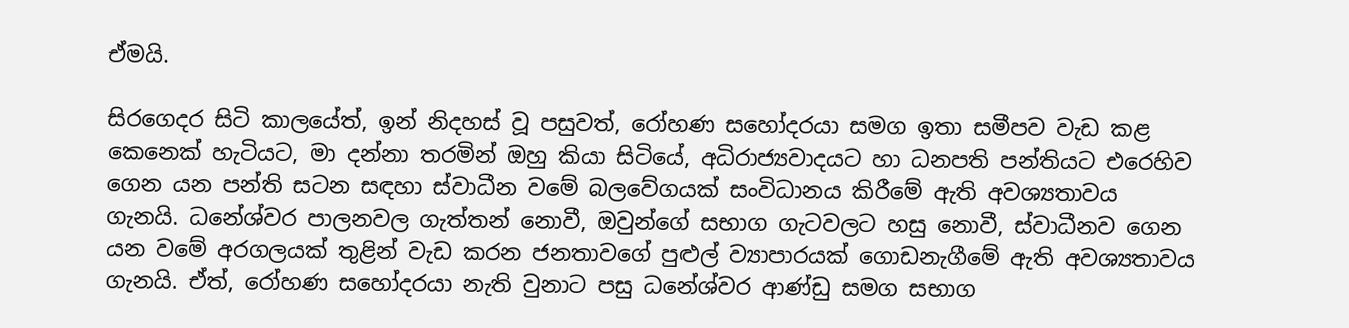ඒමයි.

සිරගෙදර සිටි කාලයේත්, ඉන් නිදහස් වූ පසුවත්, රෝහණ සහෝදරයා සමග ඉතා සමීපව වැඩ කළ කෙනෙක් හැටියට, මා දන්නා තරමින් ඔහු කියා සිටියේ, අධිරාජ්‍යවාදයට හා ධනපති පන්තියට එරෙහිව ගෙන යන පන්ති සටන සඳහා ස්වාධීන වමේ බලවේගයක් සංවිධානය කිරීමේ ඇති අවශ්‍යතාවය ගැනයි. ධනේශ්වර පාලනවල ගැත්තන් නොවී, ඔවුන්ගේ සභාග ගැටවලට හසු නොවී, ස්වාධීනව ගෙන යන වමේ අරගලයක් තුළින් වැඩ කරන ජනතාවගේ පුළුල් ව්‍යාපාරයක් ගොඩනැගීමේ ඇති අවශ්‍යතාවය ගැනයි. ඒත්, රෝහණ සහෝදරයා නැති වුනාට පසු ධනේශ්වර ආණ්ඩු සමග සභාග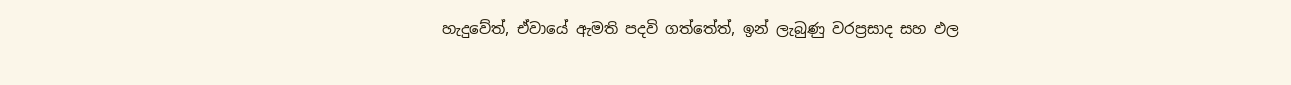හැදුවේත්, ඒවායේ ඇමති පදවි ගත්තේත්, ඉන් ලැබුණු වරප්‍රසාද සහ ඵල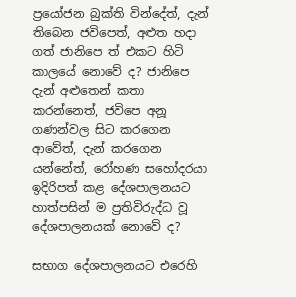ප්‍රයෝජන බුක්ති වින්දේත්, දැන් තිබෙන ජවිපෙත්, අළුත හදා ගත් ජානිපෙ ත් එකට හිටි කාලයේ නොවේ ද? ජානිපෙ දැන් අළුතෙන් කතා කරන්නෙත්, ජවිපෙ අනූ ගණන්වල සිට කරගෙන ආවේත්, දැන් කරගෙන යන්නේත්, රෝහණ සහෝදරයා ඉදිරිපත් කළ දේශපාලනයට හාත්පසින් ම ප්‍රතිවිරුද්ධ වූ දේශපාලනයක් නොවේ ද?

සභාග දේශපාලනයට එරෙහි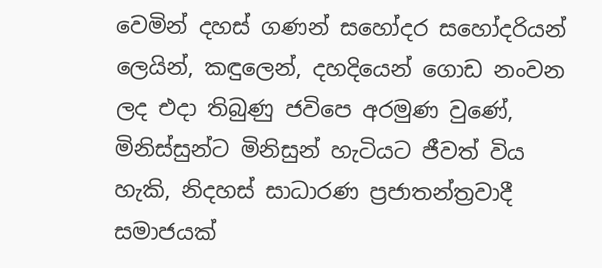වෙමින් දහස් ගණන් සහෝදර සහෝදරියන් ලෙයින්, කඳුලෙන්, දහදියෙන් ගොඩ නංවන ලද එදා තිබුණු ජවිපෙ අරමුණ වුණේ, මිනිස්සුන්ට මිනිසුන් හැටියට ජීවත් විය හැකි, නිදහස් සාධාරණ ප්‍රජාතන්ත්‍රවාදී සමාජයක්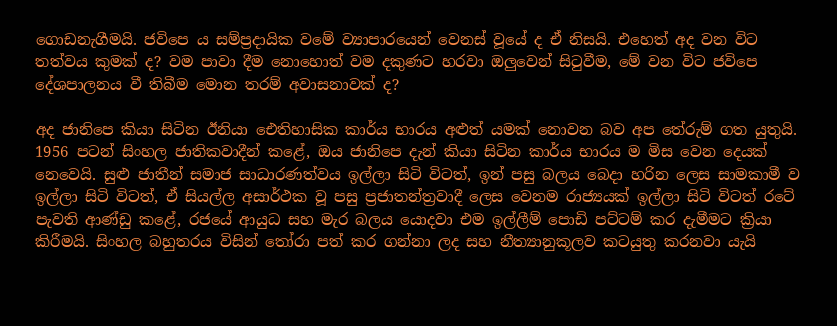ගොඩනැගීමයි. ජවිපෙ ය සම්ප්‍රදායික වමේ ව්‍යාපාරයෙන් වෙනස් වූයේ ද ඒ නිසයි. එහෙත් අද වන විට තත්වය කුමක් ද? වම පාවා දීම නොහොත් වම දකුණට හරවා ඔලුවෙන් සිටුවීම, මේ වන විට ජවිපෙ දේශපාලනය වී තිබීම මොන තරම් අවාසනාවක් ද?

අද ජානිපෙ කියා සිටින ඊනියා ඓතිහාසික කාර්ය භාරය අළුත් යමක් නොවන බව අප තේරුම් ගත යුතුයි. 1956 පටන් සිංහල ජාතිකවාදීන් කළේ, ඔය ජානිපෙ දැන් කියා සිටින කාර්ය භාරය ම මිස වෙන දෙයක් නෙවෙයි. සුළු ජාතීන් සමාජ සාධාරණත්වය ඉල්ලා සිටි විටත්, ඉන් පසු බලය බෙදා හරින ලෙස සාමකාමී ව ඉල්ලා සිටි විටත්, ඒ සියල්ල අසාර්ථක වූ පසු ප්‍රජාතන්ත්‍රවාදී ලෙස වෙනම රාජ්‍යයක් ඉල්ලා සිටි විටත් රටේ පැවති ආණ්ඩු කළේ, රජයේ ආයුධ සහ මැර බලය යොදවා එම ඉල්ලීම් පොඩි පට්ටම් කර දැමීමට ක්‍රියා කිරීමයි. සිංහල බහුතරය විසින් තෝරා පත් කර ගන්නා ලද සහ නීත්‍යානුකූලව කටයුතු කරනවා යැයි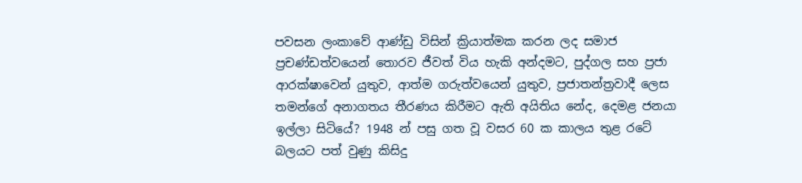පවසන ලංකාවේ ආණ්ඩු විසින් ක්‍රියාත්මක කරන ලද සමාජ ප්‍රචණ්ඩත්වයෙන් තොරව ජීවත් විය හැකි අන්දමට, පුද්ගල සහ ප්‍රජා ආරක්ෂාවෙන් යුතුව, ආත්ම ගරුත්වයෙන් යුතුව, ප්‍රජාතන්ත්‍රවාදී ලෙස තමන්ගේ අනාගතය තීරණය කිරීමට ඇති අයිතිය නේද, දෙමළ ජනයා ඉල්ලා සිටියේ? 1948 න් පසු ගත වූ වසර 60 ක කාලය තුළ රටේ බලයට පත් වුණු කිසිදු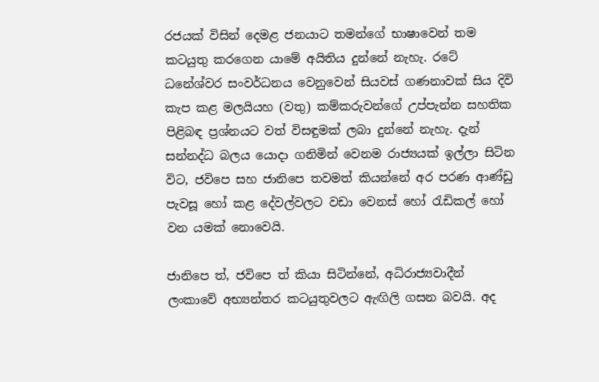රජයක් විසින් දෙමළ ජනයාට තමන්ගේ භාෂාවෙන් තම කටයුතු කරගෙන යාමේ අයිතිය දුන්නේ නැහැ. රටේ ධනේශ්වර සංවර්ධනය වෙනුවෙන් සියවස් ගණනාවක් සිය දිවි කැප කළ මලයියහ (වතු) කම්කරුවන්ගේ උප්පැන්න සහතික පිළිබඳ ප්‍රශ්නයට වත් විසඳුමක් ලබා දුන්නේ නැහැ. දැන් සන්නද්ධ බලය යොදා ගනිමින් වෙනම රාජ්‍යයක් ඉල්ලා සිටින විට, ජවිපෙ සහ ජානිපෙ තවමත් කියන්නේ අර පරණ ආණ්ඩු පැවසූ හෝ කළ දේවල්වලට වඩා වෙනස් හෝ රැඩිකල් හෝ වන යමක් නොවෙයි.

ජානිපෙ ත්, ජවිපෙ ත් කියා සිටින්නේ, අධිරාජ්‍යවාදීන් ලංකාවේ අභ්‍යන්තර කටයුතුවලට ඇඟිලි ගසන බවයි. අද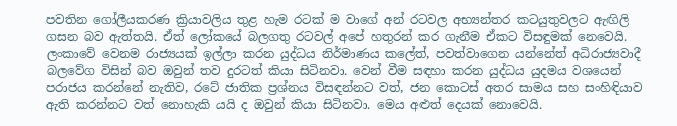පවතින ගෝලීයකරණ ක්‍රියාවලිය තුළ හැම රටක් ම වාගේ අන් රටවල අභ්‍යන්තර කටයුතුවලට ඇඟිලි ගසන බව ඇත්තයි. ඒත් ලෝකයේ බලගතු රටවල් අපේ හතුරන් කර ගැනීම ඒකට විසඳුමක් නෙවෙයි. ලංකාවේ වෙනම රාජ්‍යයක් ඉල්ලා කරන යුද්ධය නිර්මාණය කලේත්, පවත්වාගෙන යන්නේත් අධිරාජ්‍යවාදී බලවේග විසින් බව ඔවුන් තව දුරටත් කියා සිටිනවා. වෙන් වීම සඳහා කරන යුද්ධය යුදමය වශයෙන් පරාජය කරන්නේ නැතිව, රටේ ජාතික ප්‍රශ්නය විසඳන්නට වත්, ජන කොටස් අතර සාමය සහ සංහිඳියාව ඇති කරන්නට වත් නොහැකි යයි ද ඔවුන් කියා සිටිනවා. මෙය අළුත් දෙයක් නොවෙයි.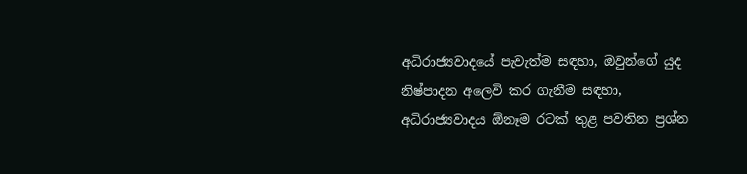අධිරාජ්‍යවාදයේ පැවැත්ම සඳහා, ඔවුන්ගේ යුද නිෂ්පාදන අලෙවි කර ගැනීම සඳහා, අධිරාජ්‍යවාදය ඕනෑම රටක් තුළ පවතින ප්‍රශ්න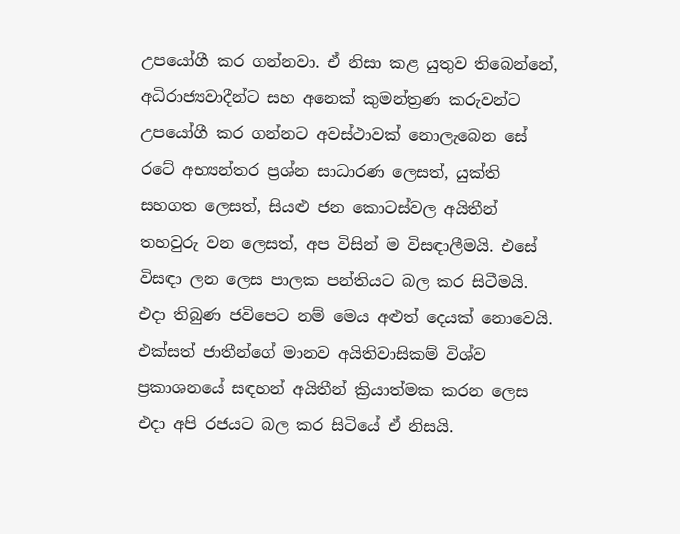උපයෝගී කර ගන්නවා. ඒ නිසා කළ යුතුව තිබෙන්නේ, අධිරාජ්‍යවාදීන්ට සහ අනෙක් කුමන්ත්‍රණ කරුවන්ට උපයෝගී කර ගන්නට අවස්ථාවක් නොලැබෙන සේ රටේ අභ්‍යන්තර ප්‍රශ්න සාධාරණ ලෙසත්, යුක්ති සහගත ලෙසත්, සියළු ජන කොටස්වල අයිතීන් තහවුරු වන ලෙසත්, අප විසින් ම විසඳාලීමයි. එසේ විසඳා ලන ලෙස පාලක පන්තියට බල කර සිටීමයි. එදා තිබුණ ජවිපෙට නම් මෙය අළුත් දෙයක් නොවෙයි. එක්සත් ජාතීන්ගේ මානව අයිතිවාසිකම් විශ්ව ප්‍රකාශනයේ සඳහන් අයිතීන් ක්‍රියාත්මක කරන ලෙස එදා අපි රජයට බල කර සිටියේ ඒ නිසයි.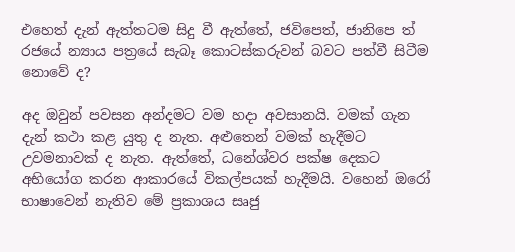එහෙත් දැන් ඇත්තටම සිදු වී ඇත්තේ, ජවිපෙත්, ජානිපෙ ත් රජයේ න්‍යාය පත්‍රයේ සැබෑ කොටස්කරුවන් බවට පත්වී සිටීම නොවේ ද?

අද ඔවුන් පවසන අන්දමට වම හදා අවසානයි. වමක් ගැන දැන් කථා කළ යුතු ද නැත. අළුතෙන් වමක් හැදීමට උවමනාවක් ද නැත. ඇත්තේ, ධනේශ්වර පක්ෂ දෙකට අභියෝග කරන ආකාරයේ විකල්පයක් හැදීමයි. වහෙන් ඔරෝ භාෂාවෙන් නැතිව මේ ප්‍රකාශය සෘජු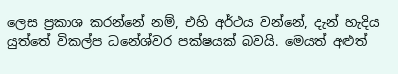ලෙස ප්‍රකාශ කරන්නේ නම්, එහි අර්ථය වන්නේ, දැන් හැදිය යුත්තේ විකල්ප ධනේශ්වර පක්ෂයක් බවයි. මෙයත් අළුත්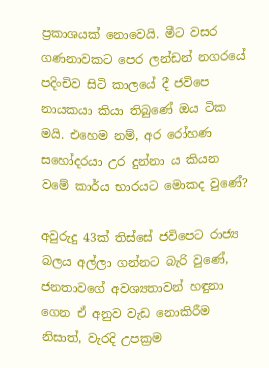ප්‍රකාශයක් නොවෙයි. මීට වසර ගණනාවකට පෙර ලන්ඩන් නගරයේ පදිංචිව සිටි කාලයේ දී ජවිපෙ නායකයා කියා තිබුණේ ඔය ටික මයි. එහෙම නම්, අර රෝහණ සහෝදරයා උර දුන්නා ය කියන වමේ කාර්ය භාරයට මොකද වුණේ?

අවුරුදු 43ක් තිස්සේ ජවිපෙට රාජ්‍ය බලය අල්ලා ගන්නට බැරි වුණේ, ජනතාවගේ අවශ්‍යතාවන් හඳුනා ගෙන ඒ අනුව වැඩ නොකිරීම නිසාත්, වැරදි උපක්‍රම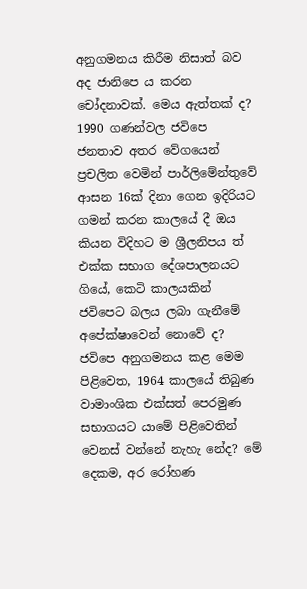අනුගමනය කිරීම නිසාත් බව අද ජානිපෙ ය කරන චෝදනාවක්. මෙය ඇත්තක් ද? 1990 ගණන්වල ජවිපෙ ජනතාව අතර වේගයෙන් ප්‍රචලිත වෙමින් පාර්ලිමේන්තුවේ ආසන 16ක් දිනා ගෙන ඉදිරියට ගමන් කරන කාලයේ දී ඔය කියන විදිහට ම ශ්‍රීලනිපය ත් එක්ක සභාග දේශපාලනයට ගියේ, කෙටි කාලයකින් ජවිපෙට බලය ලබා ගැනීමේ අපේක්ෂාවෙන් නොවේ ද? ජවිපෙ අනුගමනය කළ මෙම පිළිවෙත, 1964 කාලයේ තිබුණ වාමාංශික එක්සත් පෙරමුණ සභාගයට යාමේ පිළිවෙතින් වෙනස් වන්නේ නැහැ නේද? මේ දෙකම, අර රෝහණ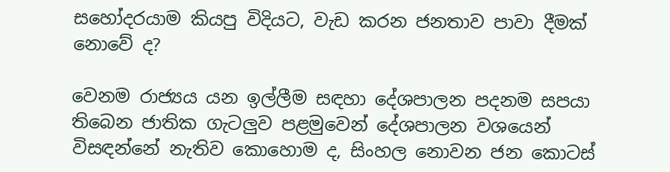සහෝදරයාම කියපු විදියට, වැඩ කරන ජනතාව පාවා දීමක් නොවේ ද?

වෙනම රාජ්‍යය යන ඉල්ලීම සඳහා දේශපාලන පදනම සපයා තිබෙන ජාතික ගැටලුව පළමුවෙන් දේශපාලන වශයෙන් විසඳන්නේ නැතිව කොහොම ද, සිංහල නොවන ජන කොටස්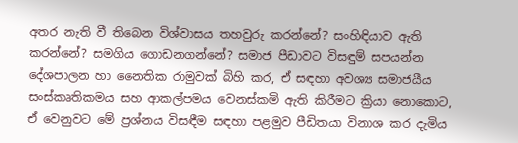අතර නැති වී තිබෙන විශ්වාසය තහවුරු කරන්නේ? සංහිඳියාව ඇති කරන්නේ? සමගිය ගොඩනගන්නේ? සමාජ පීඩාවට විසඳුම් සපයන්න දේශපාලන හා නෛතික රාමුවක් බිහි කර, ඒ සඳහා අවශ්‍ය සමාජයීය සංස්කෘතිකමය සහ ආකල්පමය වෙනස්කමි ඇති කිරීමට ක්‍රියා නොකොට, ඒ වෙනුවට මේ ප්‍රශ්නය විසඳීම සඳහා පළමුව පීඩිතයා විනාශ කර දැමිය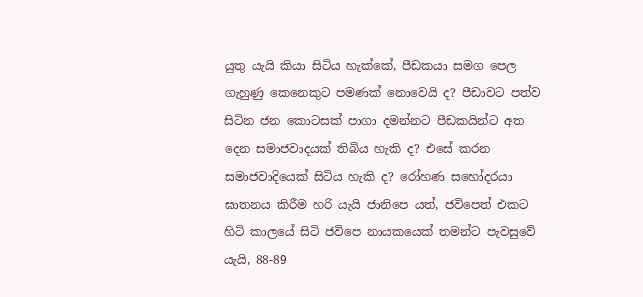යුතු යැයි කියා සිටිය හැක්කේ, පීඩකයා සමග පෙල ගැහුණු කෙනෙකුට පමණක් නොවෙයි ද? පීඩාවට පත්ව සිටින ජන කොටසක් පාගා දමන්නට පීඩකයින්ට අත දෙන සමාජවාදයක් තිබිය හැකි ද? එසේ කරන සමාජවාදියෙක් සිටිය හැකි ද? රෝහණ සහෝදරයා ඝාතනය කිරීම හරි යැයි ජානිපෙ යත්, ජවිපෙත් එකට හිටි කාලයේ සිටි ජවිපෙ නායකයෙක් තමන්ට පැවසුවේ යැයි, 88-89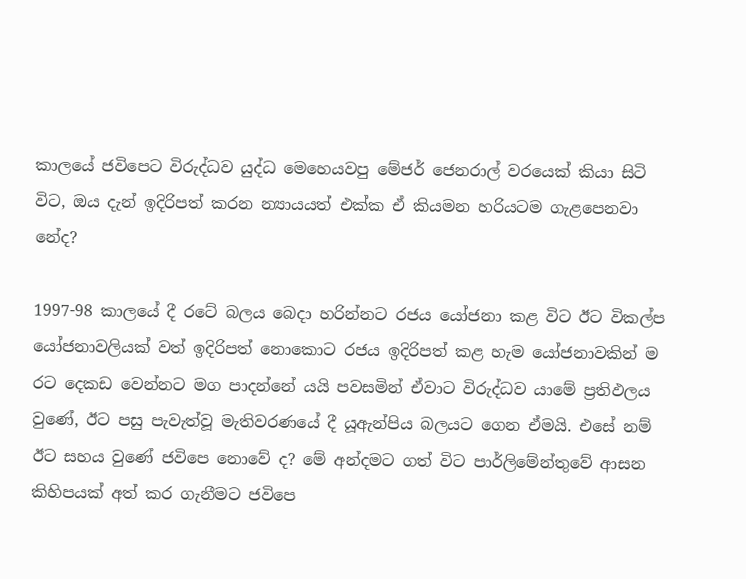කාලයේ ජවිපෙට විරුද්ධව යුද්ධ මෙහෙයවපු මේජර් ජෙනරාල් වරයෙක් කියා සිටි විට, ඔය දැන් ඉදිරිපත් කරන න්‍යායයත් එක්ක ඒ කියමන හරියටම ගැළපෙනවා නේද?

1997-98 කාලයේ දී රටේ බලය බෙදා හරින්නට රජය යෝජනා කළ විට ඊට විකල්ප යෝජනාවලියක් වත් ඉදිරිපත් නොකොට රජය ඉදිරිපත් කළ හැම යෝජනාවකින් ම රට දෙකඩ වෙන්නට මග පාදන්නේ යයි පවසමින් ඒවාට විරුද්ධව යාමේ ප්‍රතිඵලය වුණේ, ඊට පසු පැවැත්වූ මැතිවරණයේ දී යූඇන්පිය බලයට ගෙන ඒමයි. එසේ නම් ඊට සහය වුණේ ජවිපෙ නොවේ ද? මේ අන්දමට ගත් විට පාර්ලිමේන්තුවේ ආසන කිහිපයක් අත් කර ගැනීමට ජවිපෙ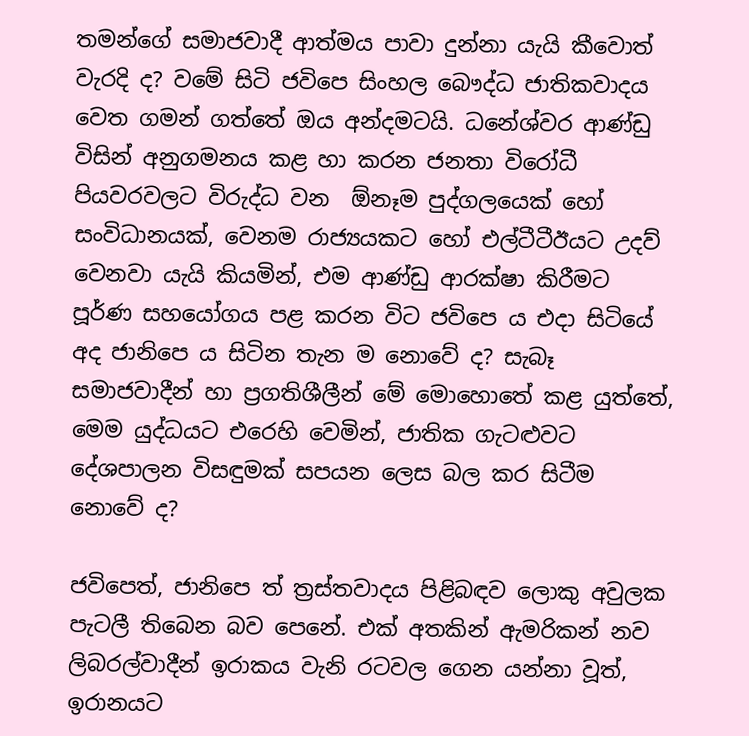තමන්ගේ සමාජවාදී ආත්මය පාවා දුන්නා යැයි කීවොත් වැරදි ද? වමේ සිටි ජවිපෙ සිංහල බෞද්ධ ජාතිකවාදය වෙත ගමන් ගත්තේ ඔය අන්දමටයි. ධනේශ්වර ආණ්ඩු විසින් අනුගමනය කළ හා කරන ජනතා විරෝධී පියවරවලට විරුද්ධ වන  ඕනෑම පුද්ගලයෙක් හෝ සංවිධානයක්, වෙනම රාජ්‍යයකට හෝ එල්ටීටීඊයට උදව් වෙනවා යැයි කියමින්, එම ආණ්ඩු ආරක්ෂා කිරීමට පූර්ණ සහයෝගය පළ කරන විට ජවිපෙ ය එදා සිටියේ අද ජානිපෙ ය සිටින තැන ම නොවේ ද? සැබෑ සමාජවාදීන් හා ප්‍රගතිශීලීන් මේ මොහොතේ කළ යුත්තේ, මෙම යුද්ධයට එරෙහි වෙමින්, ජාතික ගැට‍ළුවට දේශපාලන විසඳුමක් සපයන ලෙස බල කර සිටීම නොවේ ද?

ජවිපෙත්, ජානිපෙ ත් ත්‍රස්තවාදය පිළිබඳව ලොකු අවුලක පැටලී තිබෙන බව පෙනේ. එක් අතකින් ඇමරිකන් නව ලිබරල්වාදීන් ඉරාකය වැනි රටවල ගෙන යන්නා වූත්, ඉරානයට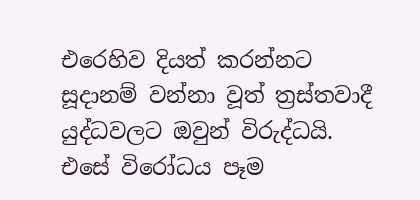එරෙහිව දියත් කරන්නට සූදානම් වන්නා වූත් ත්‍රස්තවාදී යුද්ධවලට ඔවුන් විරුද්ධයි. එසේ විරෝධය පෑම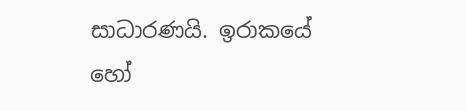සාධාරණයි. ඉරාකයේ හෝ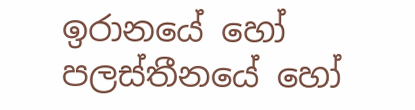ඉරානයේ හෝ පලස්තීනයේ හෝ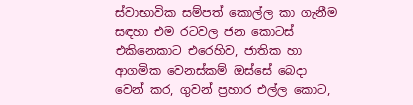ස්වාභාවික සම්පත් කොල්ල කා ගැනීම සඳහා එම රටවල ජන කොටස් එකිනෙකාට එරෙහිව, ජාතික හා ආගමික වෙනස්කම් ඔස්සේ බෙදා වෙන් කර, ගුවන් ප්‍රහාර එල්ල කොට,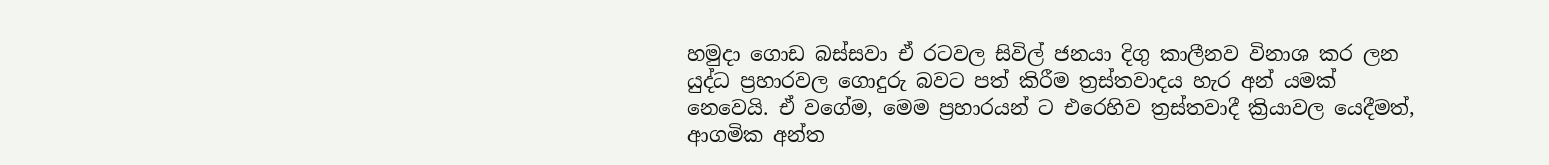හමුදා ගොඩ බස්සවා ඒ රටවල සිවිල් ජනයා දිගු කාලීනව විනාශ කර ලන යුද්ධ ප්‍රහාරවල ගොදුරු බවට පත් කිරීම ත්‍රස්තවාදය හැර අන් යමක් නෙවෙයි. ඒ වගේම, මෙම ප්‍රහාරයන් ට එරෙහිව ත්‍රස්තවාදී ක්‍රියාවල යෙදීමත්, ආගමික අන්ත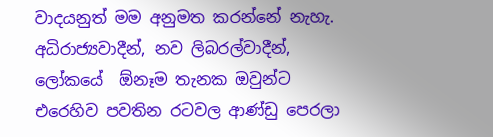වාදයනුත් මම අනුමත කරන්නේ නැහැ. අධිරාජ්‍යවාදීන්, නව ලිබරල්වාදීන්, ලෝකයේ  ඕනෑම තැනක ඔවුන්ට එරෙහිව පවතින රටවල ආණ්ඩු පෙරලා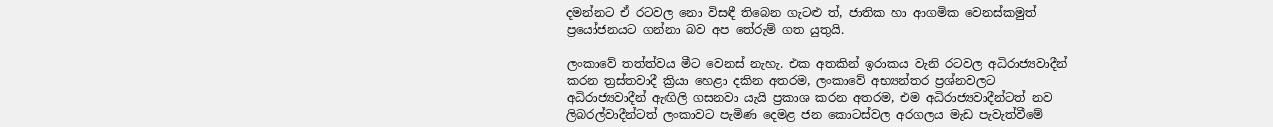දමන්නට ඒ රටවල නො විසඳී තිබෙන ගැට‍ළු ත්, ජාතික හා ආගමික වෙනස්කමුත් ප්‍රයෝජනයට ගන්නා බව අප තේරුම් ගත යුතුයි.

ලංකාවේ තත්ත්වය මීට වෙනස් නැහැ. එක අතකින් ඉරාකය වැනි රටවල අධිරාජ්‍යවාදීන් කරන ත්‍රස්තවාදී ක්‍රියා හෙළා දකින අතරම, ලංකාවේ අභ්‍යන්තර ප්‍රශ්නවලට අධිරාජ්‍යවාදීන් ඇඟිලි ගසනවා යැයි ප්‍රකාශ කරන අතරම, එම අධිරාජ්‍යවාදීන්ටත් නව ලිබරල්වාදීන්ටත් ලංකාවට පැමිණ දෙමළ ජන කොටස්වල අරගලය මැඩ පැවැත්වීමේ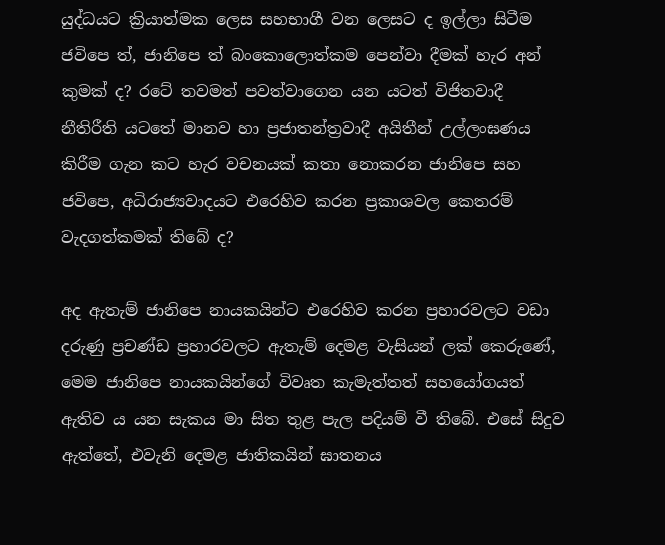යුද්ධයට ක්‍රියාත්මක ලෙස සහභාගී වන ලෙසට ද ඉල්ලා සිටීම ජවිපෙ ත්, ජානිපෙ ත් බංකොලොත්කම පෙන්වා දීමක් හැර අන් කුමක් ද? රටේ තවමත් පවත්වාගෙන යන යටත් විජිතවාදී නීතිරීති යටතේ මානව හා ප්‍රජාතන්ත්‍රවාදී අයිතීන් උල්ලංඝණය කිරීම ගැන කට හැර වචනයක් කතා නොකරන ජානිපෙ සහ ජවිපෙ, අධිරාජ්‍යවාදයට එරෙහිව කරන ප්‍රකාශවල කෙතරම් වැදගත්කමක් තිබේ ද?

අද ඇතැම් ජානිපෙ නායකයින්ට එරෙහිව කරන ප්‍රහාරවලට වඩා දරුණු ප්‍රචණ්ඩ ප්‍රහාරවලට ඇතැම් දෙමළ වැසියන් ලක් කෙරුණේ, මෙම ජානිපෙ නායකයින්ගේ විවෘත කැමැත්තත් සහයෝගයත් ඇතිව ය යන සැකය මා සිත තුළ පැල පදියම් වී තිබේ. එසේ සිදුව ඇත්තේ, එවැනි දෙමළ ජාතිකයින් ඝාතනය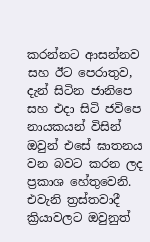කරන්නට ආසන්නව සහ ඊට පෙරාතුව, දැන් සිටින ජානිපෙ සහ එදා සිටි ජවිපෙ නායකයන් විසින් ඔවුන් එසේ ඝාතනය වන බවට කරන ලද ප්‍රකාශ හේතුවෙනි. එවැනි ත්‍රස්තවාදී ක්‍රියාවලට ඔවුනුත්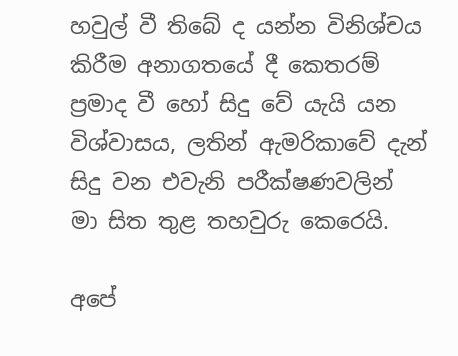හවුල් වී තිබේ ද යන්න විනිශ්චය කිරීම අනාගතයේ දී කෙතරම් ප්‍රමාද වී හෝ සිදු වේ යැයි යන විශ්වාසය, ලතින් ඇමරිකාවේ දැන් සිදු වන එවැනි පරීක්ෂණවලින් මා සිත තුළ තහවුරු කෙරෙයි.

අපේ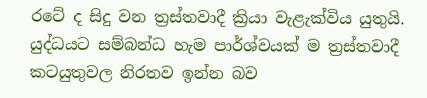රටේ ද සිදු වන ත්‍රස්තවාදී ක්‍රියා වැළැක්විය යුතුයි. යුද්ධයට සම්බන්ධ හැම පාර්ශ්වයක් ම ත්‍රස්තවාදී කටයුතුවල නිරතව ඉන්න බව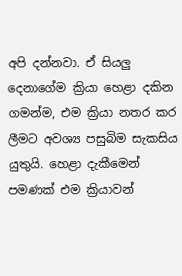අපි දන්නවා. ඒ සියලු දෙනාගේම ක්‍රියා හෙළා දකින ගමන්ම, එම ක්‍රියා නතර කර ලීමට අවශ්‍ය පසුබිම සැකසිය යුතුයි. හෙළා දැකීමෙන් පමණක් එම ක්‍රියාවන්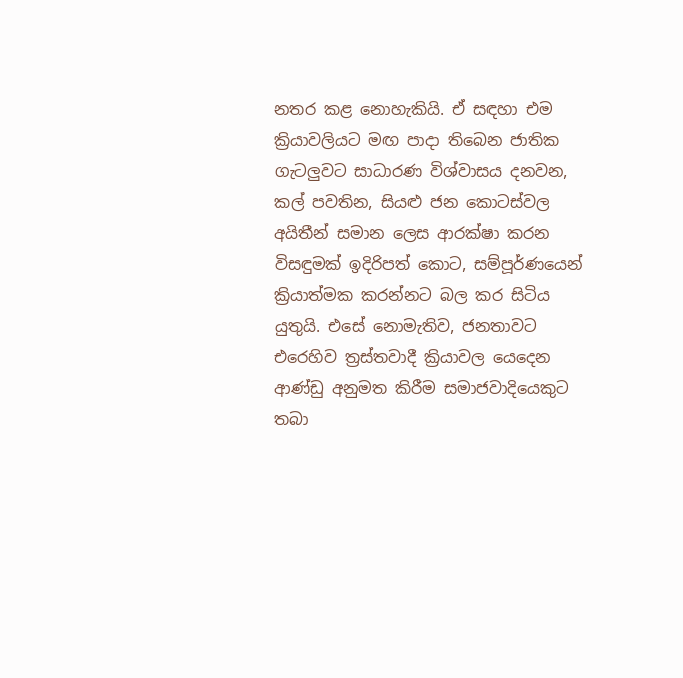නතර කළ නොහැකියි. ඒ සඳහා එම ක්‍රියාවලියට මඟ පාදා තිබෙන ජාතික ගැටලුවට සාධාරණ විශ්වාසය දනවන, කල් පවතින, සියළු ජන කොටස්වල අයිතීන් සමාන ලෙස ආරක්ෂා කරන විසඳුමක් ඉදිරිපත් කොට, සම්පූර්ණයෙන් ක්‍රියාත්මක කරන්නට බල කර සිටිය යුතුයි. එසේ නොමැතිව, ජනතාවට එරෙහිව ත්‍රස්තවාදී ක්‍රියාවල යෙදෙන ආණ්ඩු අනුමත කිරීම සමාජවාදියෙකුට තබා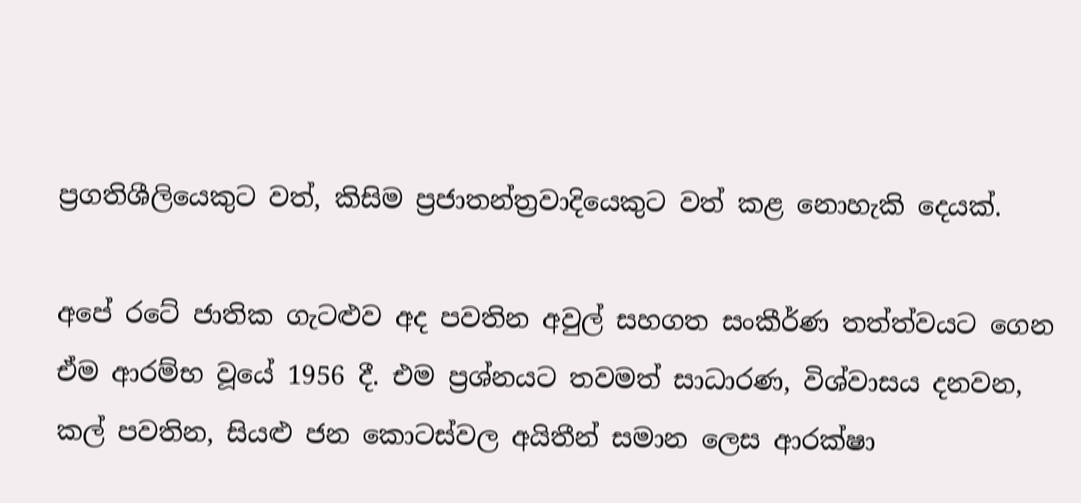ප්‍රගතිශීලියෙකුට වත්, කිසිම ප්‍රජාතන්ත්‍රවාදියෙකුට වත් කළ නොහැකි දෙයක්.

අපේ රටේ ජාතික ගැට‍ළුව අද පවතින අවුල් සහගත සංකීර්ණ තත්ත්වයට ගෙන ඒම ආරම්භ වූයේ 1956 දී. එම ප්‍රශ්නයට තවමත් සාධාරණ, විශ්වාසය දනවන, කල් පවතින, සියළු ජන කොටස්වල අයිතීන් සමාන ලෙස ආරක්ෂා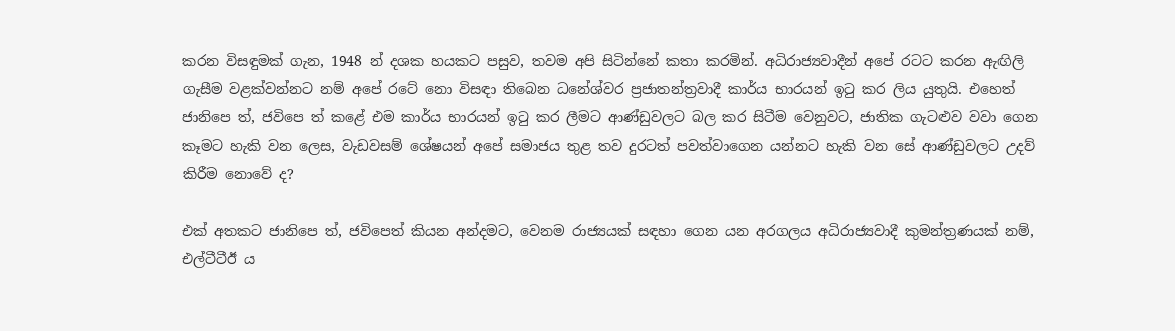කරන විසඳුමක් ගැන, 1948 න් දශක හයකට පසුව, තවම අපි සිටින්නේ කතා කරමින්. අධිරාජ්‍යවාදීන් අපේ රටට කරන ඇඟිලි ගැසීම වළක්වන්නට නම් අපේ රටේ නො විසඳා තිබෙන ධනේශ්වර ප්‍රජාතන්ත්‍රවාදී කාර්ය භාරයන් ඉටු කර ලිය යුතුයි. එහෙත් ජානිපෙ ත්, ජවිපෙ ත් කළේ එම කාර්ය භාරයන් ඉටු කර ලීමට ආණ්ඩුවලට බල කර සිටීම වෙනුවට, ජාතික ගැට‍ළුව වවා ගෙන කෑමට හැකි වන ලෙස, වැඩවසම් ශේෂයන් අපේ සමාජය තුළ තව දුරටත් පවත්වාගෙන යන්නට හැකි වන සේ ආණ්ඩුවලට උදව් කිරීම නොවේ ද?

එක් අතකට ජානිපෙ ත්, ජවිපෙත් කියන අන්දමට, වෙනම රාජ්‍යයක් සඳහා ගෙන යන අරගලය අධිරාජ්‍යවාදී කුමන්ත්‍රණයක් නම්, එල්ටීටීඊ ය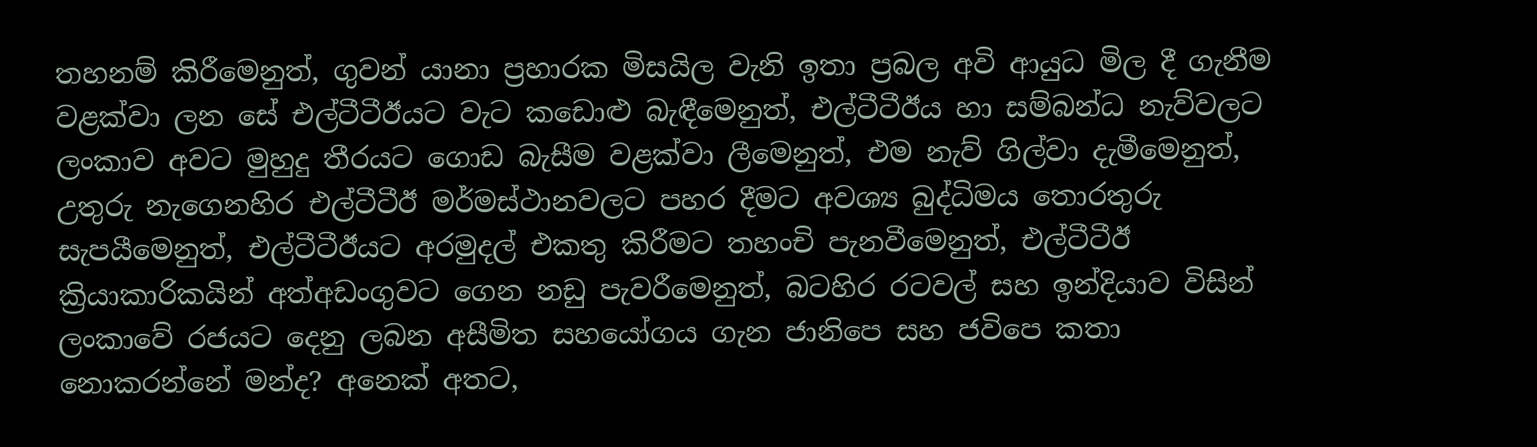තහනම් කිරීමෙනුත්, ගුවන් යානා ප්‍රහාරක මිසයිල වැනි ඉතා ප්‍රබල අවි ආයුධ මිල දී ගැනීම වළක්වා ලන සේ එල්ටීටීඊයට වැට කඩොළු බැඳීමෙනුත්, එල්ටීටීඊය හා සම්බන්ධ නැව්වලට ලංකාව අවට මුහුදු තීරයට ගොඩ බැසීම වළක්වා ලීමෙනුත්, එම නැව් ගිල්වා දැමීමෙනුත්, උතුරු නැගෙනහිර එල්ටීටීඊ මර්මස්ථානවලට පහර දීමට අවශ්‍ය බුද්ධිමය තොරතුරු සැපයීමෙනුත්, එල්ටීටීඊයට අරමුදල් එකතු කිරීමට තහංචි පැනවීමෙනුත්, එල්ටීටීඊ ක්‍රියාකාරිකයින් අත්අඩංගුවට ගෙන නඩු පැවරීමෙනුත්, බටහිර රටවල් සහ ඉන්දියාව විසින් ලංකාවේ රජයට දෙනු ලබන අසීමිත සහයෝගය ගැන ජානිපෙ සහ ජවිපෙ කතා නොකරන්නේ මන්ද? අනෙක් අතට,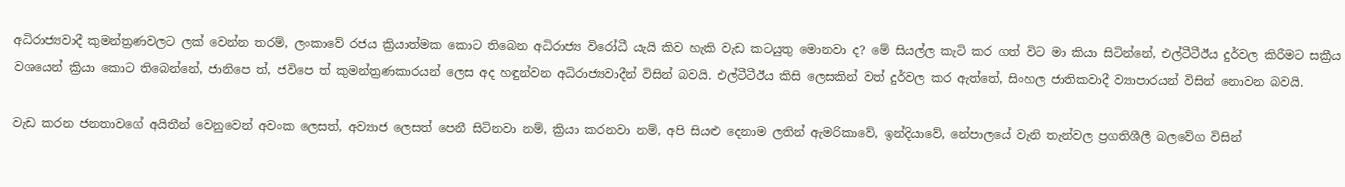අධිරාජ්‍යවාදී කුමන්ත්‍රණවලට ලක් වෙන්න තරම්, ලංකාවේ රජය ක්‍රියාත්මක කොට තිබෙන අධිරාජ්‍ය විරෝධී යැයි කිව හැකි වැඩ කටයුතු මොනවා ද? මේ සියල්ල කැටි කර ගත් විට මා කියා සිටින්නේ, එල්ටීටීඊය දුර්වල කිරීමට සක්‍රීය වශයෙන් ක්‍රියා කොට තිබෙන්නේ, ජානිපෙ ත්, ජවිපෙ ත් කුමන්ත්‍රණකාරයන් ලෙස අද හඳුන්වන අධිරාජ්‍යවාදීන් විසින් බවයි. එල්ටීටීඊය කිසි ලෙසකින් වත් දුර්වල කර ඇත්තේ, සිංහල ජාතිකවාදී ව්‍යාපාරයන් විසින් නොවන බවයි.

වැඩ කරන ජනතාවගේ අයිතීන් වෙනුවෙන් අවංක ලෙසත්, අව්‍යාජ ලෙසත් පෙනී සිටිනවා නම්, ක්‍රියා කරනවා නම්, අපි සියළු දෙනාම ලතින් ඇමරිකාවේ, ඉන්දියාවේ, නේපාලයේ වැනි තැන්වල ප්‍රගතිශීලී බලවේග විසින්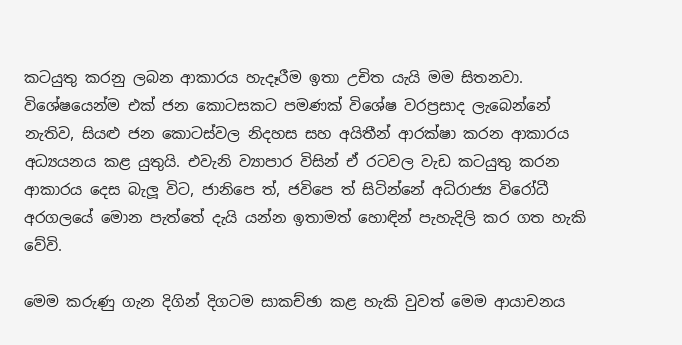කටයුතු කරනු ලබන ආකාරය හැදෑරීම ඉතා උචිත යැයි මම සිතනවා. විශේෂයෙන්ම එක් ජන කොටසකට පමණක් විශේෂ වරප්‍රසාද ලැබෙන්නේ නැතිව, සියළු ජන කොටස්වල නිදහස සහ අයිතීන් ආරක්ෂා කරන ආකාරය අධ්‍යයනය කළ යුතුයි. එවැනි ව්‍යාපාර විසින් ඒ රටවල වැඩ කටයුතු කරන ආකාරය දෙස බැලූ විට, ජානිපෙ ත්, ජවිපෙ ත් සිටින්නේ අධිරාජ්‍ය විරෝධී අරගලයේ මොන පැත්තේ දැයි යන්න ඉතාමත් හොඳින් පැහැදිලි කර ගත හැකි වේවි.

මෙම කරුණු ගැන දිගින් දිගටම සාකච්ඡා කළ හැකි වුවත් මෙම ආයාචනය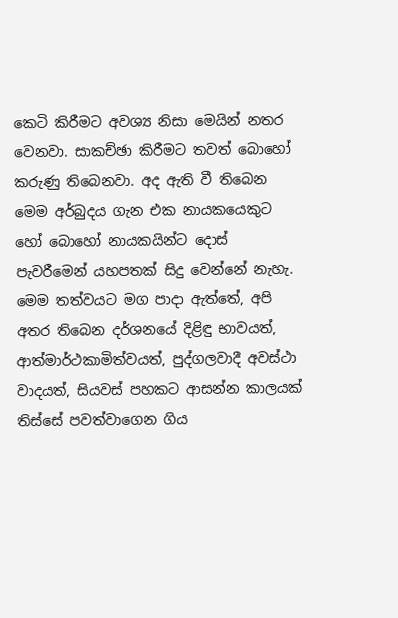කෙටි කිරීමට අවශ්‍ය නිසා මෙයින් නතර වෙනවා. සාකච්ඡා කිරීමට තවත් බොහෝ කරුණු තිබෙනවා. අද ඇති වී තිබෙන මෙම අර්බුදය ගැන එක නායකයෙකුට හෝ බොහෝ නායකයින්ට දොස් පැවරීමෙන් යහපතක් සිදු වෙන්නේ නැහැ. මෙම තත්වයට මග පාදා ඇත්තේ, අපි අතර තිබෙන දර්ශනයේ දිළිඳු භාවයත්, ආත්මාර්ථකාමිත්වයත්, පුද්ගලවාදී අවස්ථා වාදයත්, සියවස් පහකට ආසන්න කාලයක් තිස්සේ පවත්වාගෙන ගිය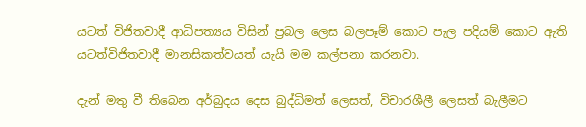යටත් විජිතවාදී ආධිපත්‍යය විසින් ප්‍රබල ලෙස බලපෑම් කොට පැල පදියම් කොට ඇති යටත්විජිතවාදී මානසිකත්වයත් යැයි මම කල්පනා කරනවා.

දැන් මතු වී තිබෙන අර්බුදය දෙස බුද්ධිමත් ලෙසත්, විචාරශීලී ලෙසත් බැලීමට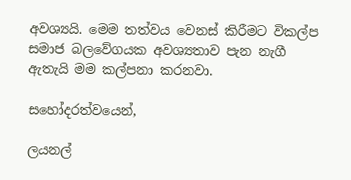අවශ්‍යයි. මෙම තත්වය වෙනස් කිරීමට විකල්ප සමාජ බලවේගයක අවශ්‍යතාව පැන නැගී ඇතැයි මම කල්පනා කරනවා.

සහෝදරත්වයෙන්,

ලයනල්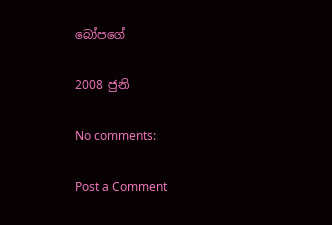බෝපගේ

2008 ජුනි

No comments:

Post a Comment